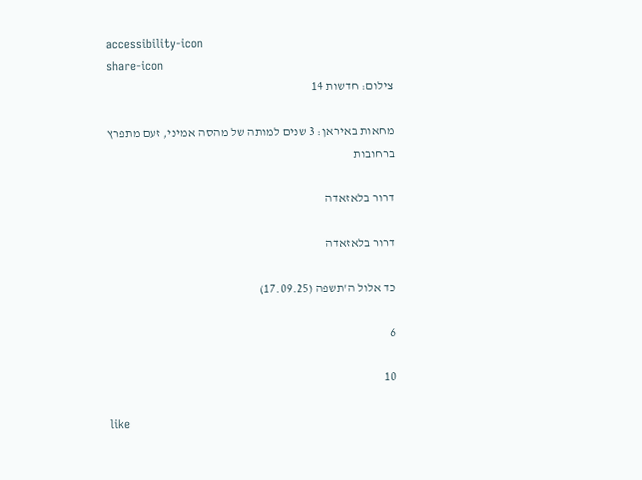accessibility-icon
share-icon
צילום: חדשות 14

מחאות באיראן: 3 שנים למותה של מהסה אמיני, זעם מתפרץ ברחובות

דרור בלאזאדה

דרור בלאזאדה

כד אלול ה'תשפה (17.09.25)

6

10

like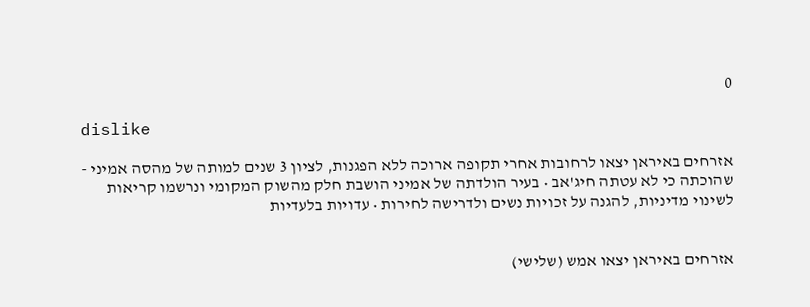0

dislike

אזרחים באיראן יצאו לרחובות אחרי תקופה ארוכה ללא הפגנות, לציון 3 שנים למותה של מהסה אמיני - שהוכתה כי לא עטתה חיג'אב • בעיר הולדתה של אמיני הושבת חלק מהשוק המקומי ונרשמו קריאות לשינוי מדיניות, להגנה על זכויות נשים ולדרישה לחירות • עדויות בלעדיות


אזרחים באיראן יצאו אמש (שלישי)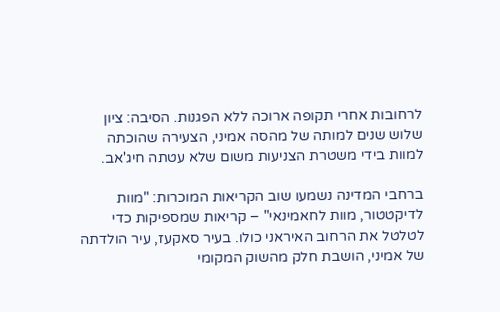לרחובות אחרי תקופה ארוכה ללא הפגנות. הסיבה: ציון שלוש שנים למותה של מהסה אמיני, הצעירה שהוכתה למוות בידי משטרת הצניעות משום שלא עטתה חיג'אב.

ברחבי המדינה נשמעו שוב הקריאות המוכרות: "מוות לדיקטטור, מוות לחאמינאי" – קריאות שמספיקות כדי לטלטל את הרחוב האיראני כולו. בעיר סאקעז, עיר הולדתה של אמיני, הושבת חלק מהשוק המקומי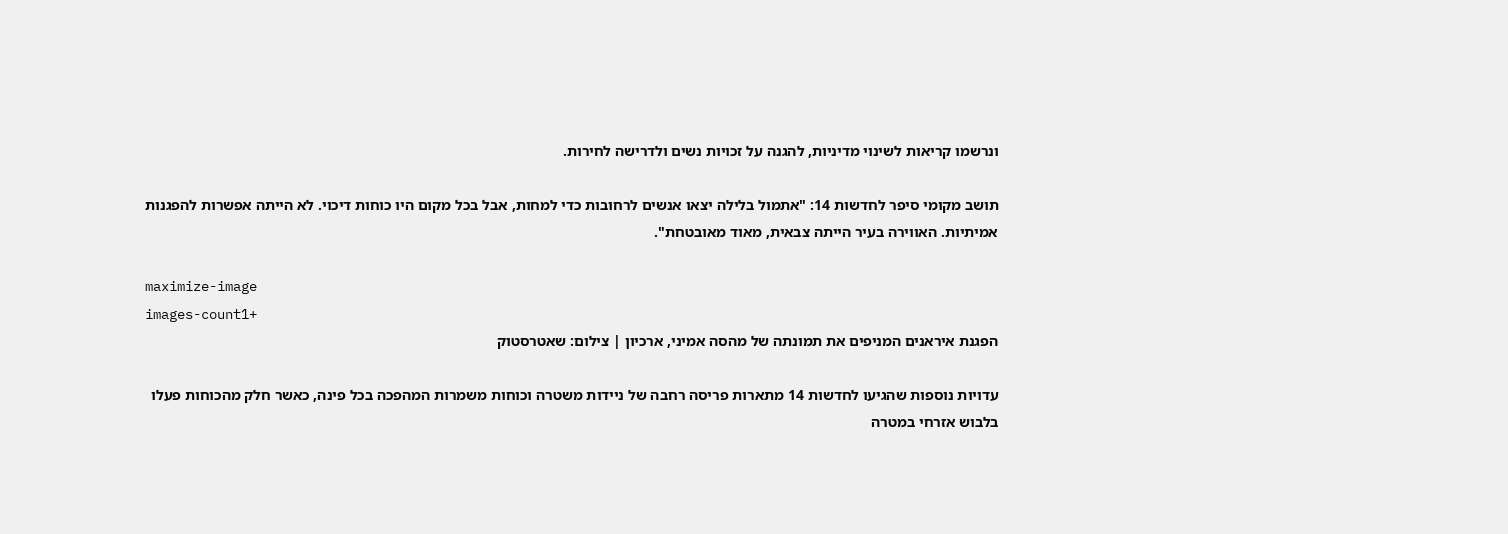ונרשמו קריאות לשינוי מדיניות, להגנה על זכויות נשים ולדרישה לחירות.

תושב מקומי סיפר לחדשות 14: "אתמול בלילה יצאו אנשים לרחובות כדי למחות, אבל בכל מקום היו כוחות דיכוי. לא הייתה אפשרות להפגנות אמיתיות. האווירה בעיר הייתה צבאית, מאוד מאובטחת".

maximize-image
images-count1+
הפגנת איראנים המניפים את תמונתה של מהסה אמיני, ארכיון | צילום: שאטרסטוק

עדויות נוספות שהגיעו לחדשות 14 מתארות פריסה רחבה של ניידות משטרה וכוחות משמרות המהפכה בכל פינה, כאשר חלק מהכוחות פעלו בלבוש אזרחי במטרה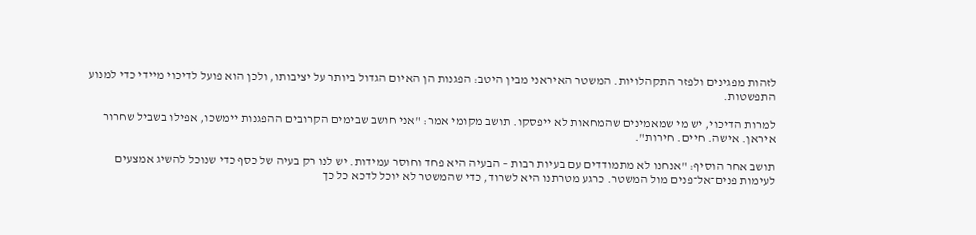לזהות מפגינים ולפזר התקהלויות. המשטר האיראני מבין היטב: הפגנות הן האיום הגדול ביותר על יציבותו, ולכן הוא פועל לדיכוי מיידי כדי למנוע התפשטות.

למרות הדיכוי, יש מי שמאמינים שהמחאות לא ייפסקו. תושב מקומי אמר: "אני חושב שבימים הקרובים ההפגנות יימשכו, אפילו בשביל שחרור איראן. אישה. חיים. חירות".

תושב אחר הוסיף: "אנחנו לא מתמודדים עם בעיות רבות – הבעיה היא פחד וחוסר עמידות. יש לנו רק בעיה של כסף כדי שנוכל להשיג אמצעים לעימות פנים־אל־פנים מול המשטר. כרגע מטרתנו היא לשרוד, כדי שהמשטר לא יוכל לדכא כל כך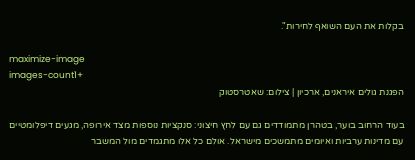בקלות את העם השואף לחירות".

maximize-image
images-count1+
הפגנת גולים איראנים, ארכיון | צילום: שאטרסטוק

בעוד הרחוב בוער, בטהרן מתמודדים גם עם לחץ חיצוני: סנקציות נוספות מצד אירופה, מגעים דיפלומטיים עם מדינות ערביות ואיומים מתמשכים מישראל. אולם כל אלו מתגמדים מול המשבר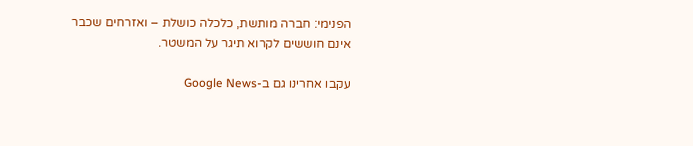הפנימי: חברה מותשת, כלכלה כושלת – ואזרחים שכבר אינם חוששים לקרוא תיגר על המשטר.

עקבו אחרינו גם ב-Google News